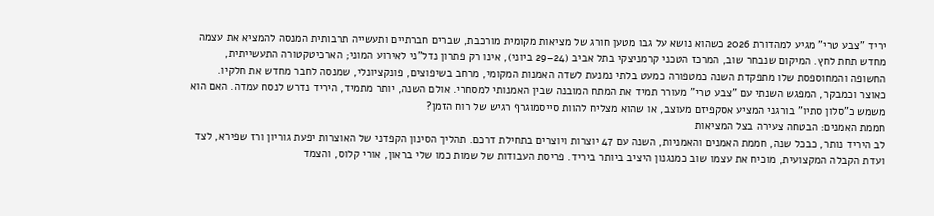יריד "צבע טרי" מגיע למהדורת 2026 כשהוא נושא על גבו מטען חורג של מציאות מקומית מורכבת, שברים חברתיים ותעשייה תרבותית המנסה להמציא את עצמה מחדש תחת לחץ. המיקום שנבחר שוב, המרכז הטכני קרמניצקי בתל אביב (24–29 ביוני), אינו רק פתרון נדל"ני לאירוע המוני; הארכיטקטורה התעשייתית, החשופה והמחוספסת שלו מתפקדת השנה כמטפורה כמעט בלתי נמנעת לשדה האמנות המקומי, מרחב בשיפוצים, פונקציונלי, שמנסה לחבר מחדש את חלקיו.
כאוצר וכמבקר, המפגש השנתי עם "צבע טרי" מעורר תמיד את המתח המובנה שבין האמנותי למסחרי. אולם השנה, יותר מתמיד, היריד נדרש לנסח עמדה. האם הוא משמש כ"סלון סתיו" בורגני המציע אסקפיזם מעוצב, או שהוא מצליח להוות סייסמוגרף רגיש של רוח הזמן?
חממת האמנים: הבטחה צעירה בצל המציאות
לב היריד נותר, כבכל שנה, חממת האמנים והאמניות, השנה עם 47 יוצרות ויוצרים בתחילת דרכם. תהליך הסינון הקפדני של האוצרות יפעת גוריון ורז שפירא, לצד ועדת הקבלה המקצועית, מוכיח את עצמו שוב כמנגנון היציב ביותר ביריד. פריסת העבודות של שמות כמו שלי בראון, אורי קלוס, והצמד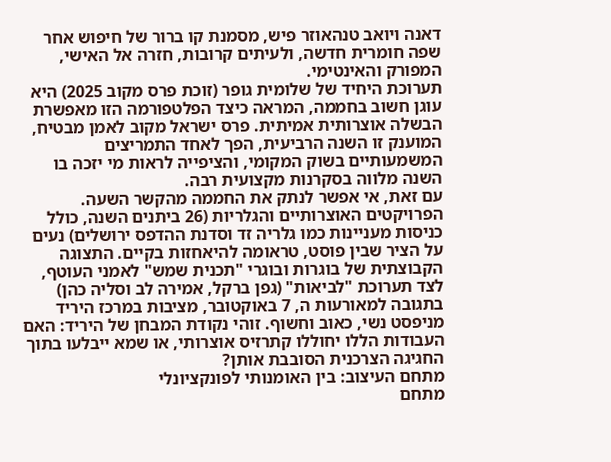דאנה ויואב טנהאוזר פיש, מסמנת קו ברור של חיפוש אחר שפה חומרית חדשה, ולעיתים קרובות, חזרה אל האישי, המפורק והאינטימי.
תערוכת היחיד של שלומית גופר (זוכת פרס מקוב 2025) היא עוגן חשוב בחממה, המראה כיצד הפלטפורמה הזו מאפשרת הבשלה אוצרותית אמיתית. פרס ישראל מקוב לאמן מבטיח, המוענק זו השנה הרביעית, הפך לאחד התמריצים המשמעותיים בשוק המקומי, והציפייה לראות מי יזכה בו השנה מלווה בסקרנות מקצועית רבה.
עם זאת, אי אפשר לנתק את החממה מהקשר השעה. הפרויקטים האוצרותיים והגלריות (26 ביתנים השנה, כולל כניסות מעניינות כמו גלריה זד וסדנת ההדפס ירושלים) נעים על הציר שבין פוסט, טראומה להיאחזות בקיים. התצוגה הקבוצתית של בוגרות ובוגרי "תכנית שמש" לאמני העוטף, לצד תערוכת "לביאות" (גפן ברקל, אמירה לב וסליה כהן) בתגובה למאורעות ה, 7 באוקטובר, מציבות במרכז היריד מניפסט נשי, כאוב וחשוף. זוהי נקודת המבחן של היריד: האם העבודות הללו יחוללו קתרזיס אוצרותי, או שמא ייבלעו בתוך החגיגה הצרכנית הסובבת אותן?
מתחם העיצוב: בין האומנותי לפונקציונלי
מתחם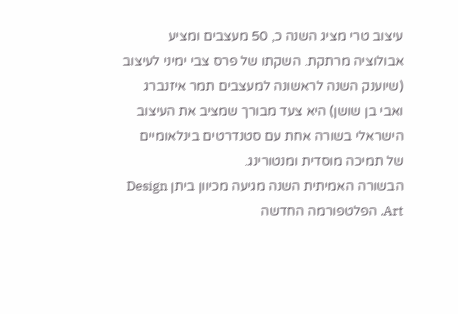עיצוב טרי מציג השנה כ, 50 מעצבים ומציע אבולוציה מרתקת. השקתו של פרס צבי ימיני לעיצוב (שיוענק השנה לראשונה למעצבים תמר איזנברג ואבי בן שושן) היא צעד מבורך שמציב את העיצוב הישראלי בשורה אחת עם סטנדרטים בינלאומיים של תמיכה מוסדית ומנטורינג.
הבשורה האמיתית השנה מגיעה מכיוון ביתן Design Art. הפלטפורמה החדשה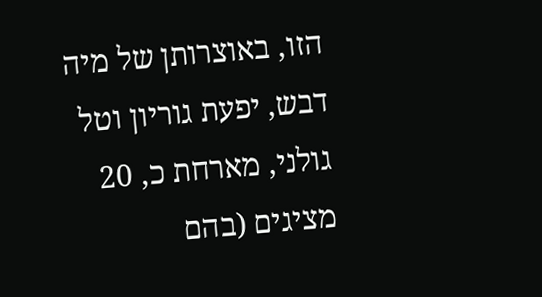הזו, באוצרותן של מיה דבש, יפעת גוריון וטל גולני, מארחת כ, 20 מציגים (בהם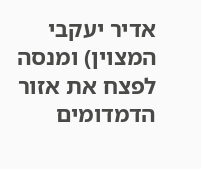אדיר יעקבי המצוין) ומנסה לפצח את אזור הדמדומים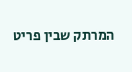המרתק שבין פריט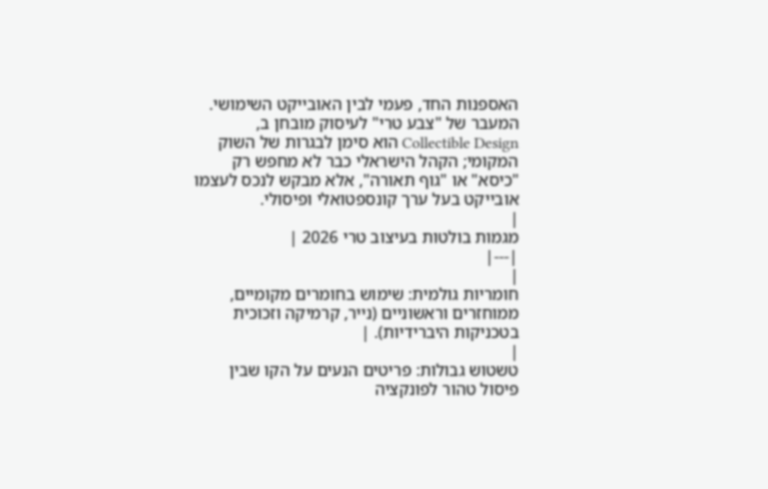האספנות החד, פעמי לבין האובייקט השימושי. המעבר של "צבע טרי" לעיסוק מובחן ב, Collectible Design הוא סימן לבגרות של השוק המקומי; הקהל הישראלי כבר לא מחפש רק "כיסא" או "גוף תאורה", אלא מבקש לנכס לעצמו אובייקט בעל ערך קונספטואלי ופיסולי.
|
מגמות בולטות בעיצוב טרי 2026 |
|---|
|
חומריות גולמית: שימוש בחומרים מקומיים, ממוחזרים וראשוניים (נייר, קרמיקה וזכוכית בטכניקות היברידיות). |
|
טשטוש גבולות: פריטים הנעים על הקו שבין פיסול טהור לפונקציה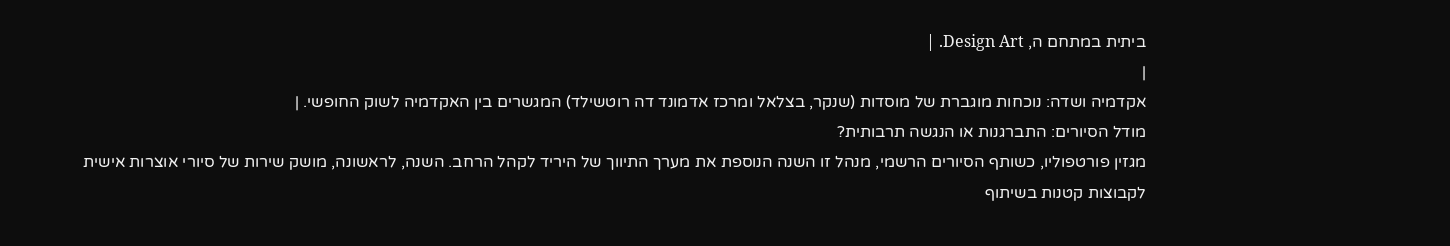ביתית במתחם ה, Design Art. |
|
אקדמיה ושדה: נוכחות מוגברת של מוסדות (שנקר, בצלאל ומרכז אדמונד דה רוטשילד) המגשרים בין האקדמיה לשוק החופשי. |
מודל הסיורים: התברגנות או הנגשה תרבותית?
מגזין פורטפוליו, כשותף הסיורים הרשמי, מנהל זו השנה הנוספת את מערך התיווך של היריד לקהל הרחב. השנה, לראשונה, מושק שירות של סיורי אוצרות אישית לקבוצות קטנות בשיתוף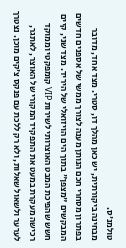טולמנ'ס.
מבחינה ביקורתית, יש כאן מהלך דו, סטרי. מצד אחד, מדובר בפתרון מסחרי חכם הנותן מענה לצורך ממשי של אספנים חדשים המבקשים "מצפן" בתוך הים הויזואלי של היריד. מצד שני, קיים חשש שהפיכת המבט האוצרותי לשירות VIP קומפקטי וממוקד רכישה מעקרת במעט את התפקיד המקורי של האוצר, לאתגר, לערער ולשאול שאלות, ולא רק ללכת עם פנקס צ'קים מוכן. נצטרך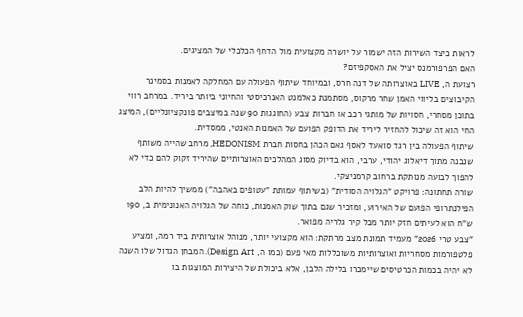לראות כיצד השירות הזה ישמור על יושרה מקצועית מול הדחף הכלכלי של המציגים.
האם הפרפורמנס יציל את האסקפיזם?
רצועת ה, LIVE באוצרותה של דנה חרס, ובמיוחד שיתוף הפעולה עם המחלקה לאמנות בסמינר הקיבוצים בליווי האמן שחר מרקוס, מסתמנת כאלמנט האנרכיסטי והחיוני ביותר ביריד. במרחב רווי בתוכן מסחרי, חסויות של מותגי רכב או חברות צבע (החוגגות 90 שנה במיצבים פונקציונליים), המיצג החי הוא זה שיכול להחזיר ליריד את הדופק הפועם של האמנות האנטי, ממסדית.
שיתוף הפעולה בין רגד סואעד לאסף גאם הכהן בחסות חברת HEDONISM, מרחב שהייה משותף שנבנה מתוך דיאלוג יהודי, ערבי, הוא בדיוק מסוג המהלכים האוצרותיים שהיריד זקוק להם כדי לא להפוך לבועה מנותקת ברחוב קרמניצקי.
שורה תחתונה: פרויקט "הגלויה הסודית" (בשיתוף עמותת "עטופים באהבה") ממשיך להיות הלב הפילנתרופי הפועם של האירוע, ומזכיר שגם בתוך שוק האמנות, כוחה של הגלויה האנונימית ב, 190 ש"ח הוא לעיתים חזק יותר מכל קיר גלריה מפואר.
"צבע טרי 2026" מעמיד תמונת מצב מרתקת: הוא מקצועי יותר, מנוהל אוצרותית ביד רמה, ומציע פלטפורמות מסחריות ואוצרותיות משוכללות מאי פעם (כמו ה, Design Art). המבחן הגדול שלו השנה לא יהיה בכמות הכרטיסים שיימכרו בלילה הלבן, אלא ביכולת של היצירות המוצגות בו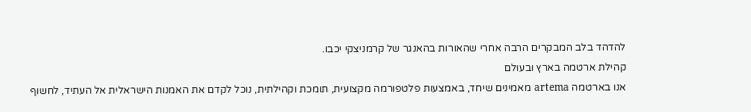להדהד בלב המבקרים הרבה אחרי שהאורות בהאנגר של קרמניצקי יכבו.
קהילת ארטמה בארץ ובעולם
אנו בארטמה artema מאמינים שיחד, באמצעות פלטפורמה מקצועית, תומכת וקהילתית, נוכל לקדם את האמנות הישראלית אל העתיד, לחשוף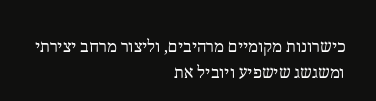כישרונות מקומיים מרהיבים, וליצור מרחב יצירתי ומשגשג שישפיע ויוביל את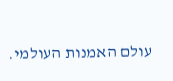עולם האמנות העולמי.